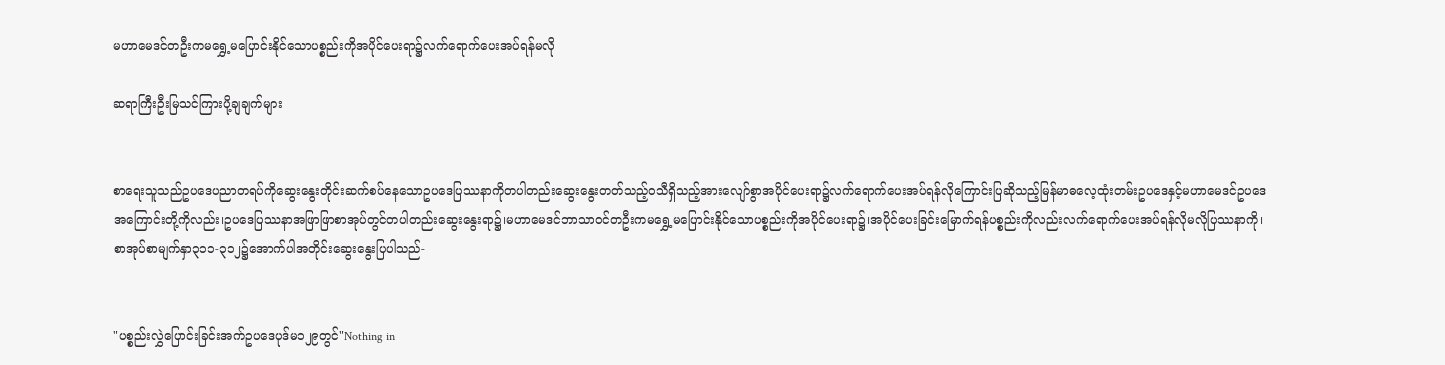မဟာမေဒင်တဦးကမရွှေ့မပြောင်းနိုင်သောပစ္စည်းကိုအပိုင်ပေးရာ၌လက်ရောက်ပေးအပ်ရန်မလို

ဆရာကြီးဦးမြသင်ကြားပို့ချချက်များ


စာရေးသူသည်ဥပဒေပညာတရပ်ကိုဆွေးနွေးတိုင်းဆက်စပ်နေသောဥပဒေပြဿနာကိုတပါတည်းဆွေးနွေးတတ်သည့်ဝသီရှိသည့်အားလျော်စွာအပိုင်ပေးရာ၌လက်ရောက်ပေးအပ်ရန်လိုကြောင်းပြဆိုသည့်မြန်မာဓလေ့ထုံးတမ်းဥပဒေနှင့်မဟာမေဒင်ဥပဒေအကြောင်းတို့ကိုလည်း၊ဥပဒေပြဿနာအဖြာဖြာစာအုပ်တွင်တပါတည်းဆွေးနွေးရာ၌၊မဟာမေဒင်ဘာသာဝင်တဦးကမရွှေ့မပြောင်းနိုင်သောပစ္စည်းကိုအပိုင်ပေးရာ၌၊အပိုင်ပေးခြင်းမြောက်ရန်ပစ္စည်းကိုလည်းလက်ရောက်ပေးအပ်ရန်လိုမလိုပြဿနာကို၊စာအုပ်စာမျက်နှာ၃၁၁-၃၁၂၌အောက်ပါအတိုင်းဆွေးနွေးပြပါသည်-


"ပစ္စည်းလွှဲပြောင်းခြင်းအက်ဥပဒေပုဒ်မ၁၂၉တွင်"Nothing in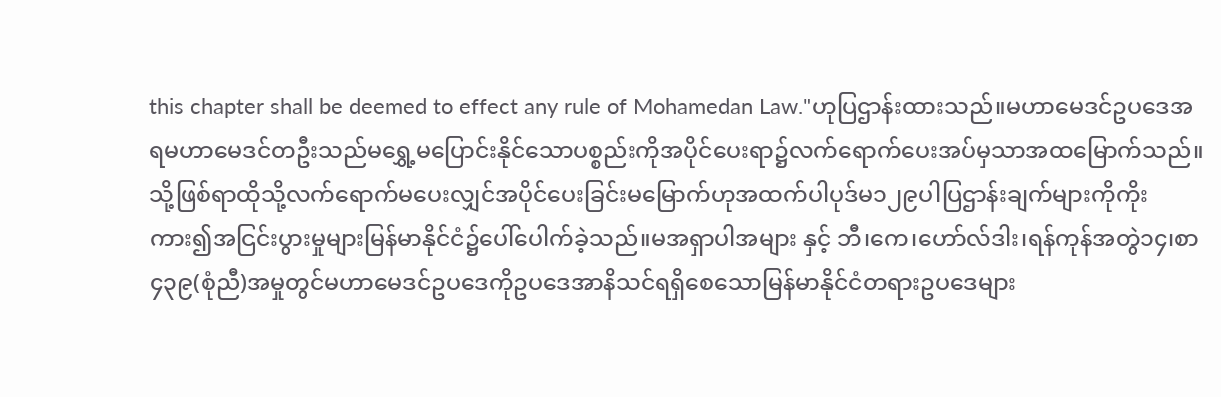this chapter shall be deemed to effect any rule of Mohamedan Law."ဟုပြဌာန်းထားသည်။မဟာမေဒင်ဥပဒေအရမဟာမေဒင်တဦးသည်မရွှေ့မပြောင်းနိုင်သောပစ္စည်းကိုအပိုင်ပေးရာ၌လက်ရောက်ပေးအပ်မှသာအထမြောက်သည်။သို့ဖြစ်ရာထိုသို့လက်ရောက်မပေးလျှင်အပိုင်ပေးခြင်းမမြောက်ဟုအထက်ပါပုဒ်မ၁၂၉ပါပြဌာန်းချက်များကိုကိုးကား၍အငြင်းပွားမှုများမြန်မာနိုင်ငံ၌ပေါ်ပေါက်ခဲ့သည်။မအရှာပါအများ နှင့် ဘီ၊ကေ၊ဟော်လ်ဒါး၊ရန်ကုန်အတွဲ၁၄၊စာ၄၃၉(စုံညီ)အမှုတွင်မဟာမေဒင်ဥပဒေကိုဥပဒေအာနိသင်ရရှိစေသောမြန်မာနိုင်ငံတရားဥပဒေများ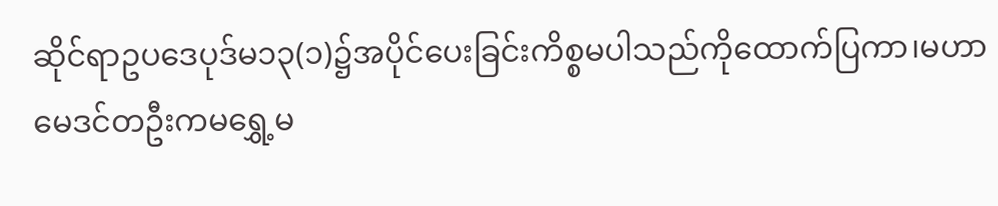ဆိုင်ရာဥပဒေပုဒ်မ၁၃(၁)၌အပိုင်ပေးခြင်းကိစ္စမပါသည်ကိုထောက်ပြကာ၊မဟာမေဒင်တဦးကမရွှေ့မ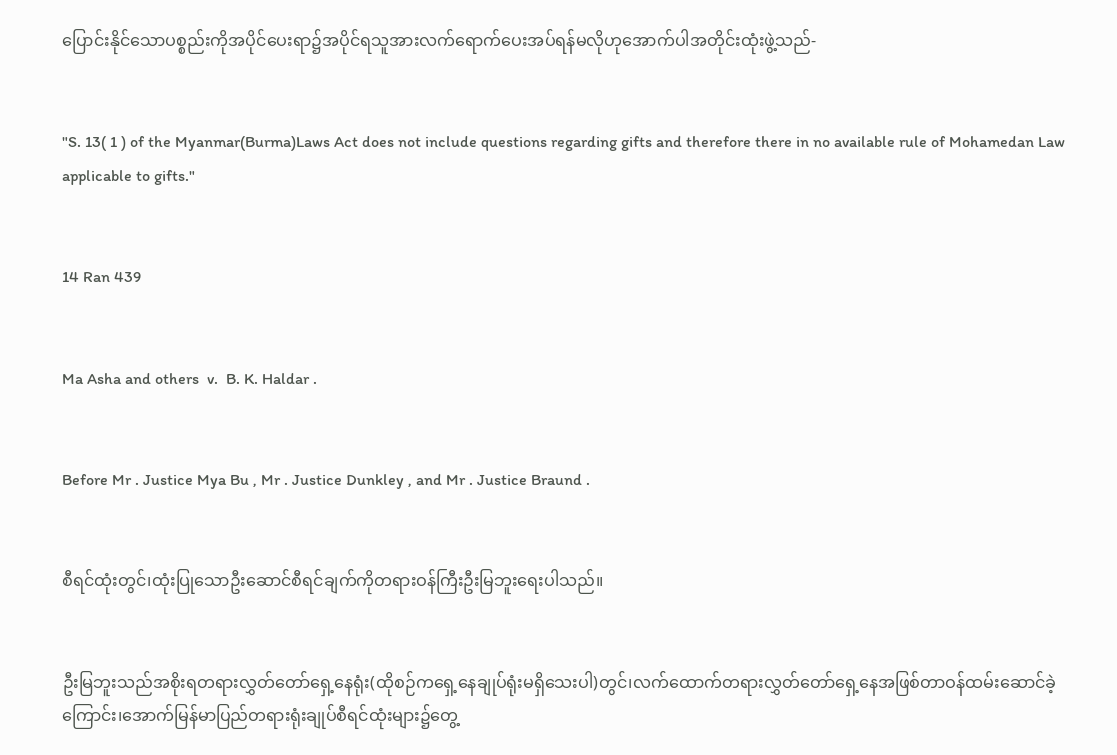ပြောင်းနိုင်သောပစ္စည်းကိုအပိုင်ပေးရာ၌အပိုင်ရသူအားလက်ရောက်ပေးအပ်ရန်မလိုဟုအောက်ပါအတိုင်းထုံးဖွဲ့သည်-


"S. 13( 1 ) of the Myanmar(Burma)Laws Act does not include questions regarding gifts and therefore there in no available rule of Mohamedan Law applicable to gifts."


14 Ran 439


Ma Asha and others  v.  B. K. Haldar .


Before Mr . Justice Mya Bu , Mr . Justice Dunkley , and Mr . Justice Braund .


စီရင်ထုံးတွင်၊ထုံးပြုသောဦးဆောင်စီရင်ချက်ကိုတရားဝန်ကြီးဦးမြဘူးရေးပါသည်။


ဦးမြဘူးသည်အစိုးရတရားလွှတ်တော်ရှေ့နေရုံး(ထိုစဉ်ကရှေ့နေချုပ်ရုံးမရှိသေးပါ)တွင်၊လက်ထောက်တရားလွှတ်တော်ရှေ့နေအဖြစ်တာဝန်ထမ်းဆောင်ခဲ့ကြောင်း၊အောက်မြန်မာပြည်တရားရုံးချုပ်စီရင်ထုံးများ၌တွေ့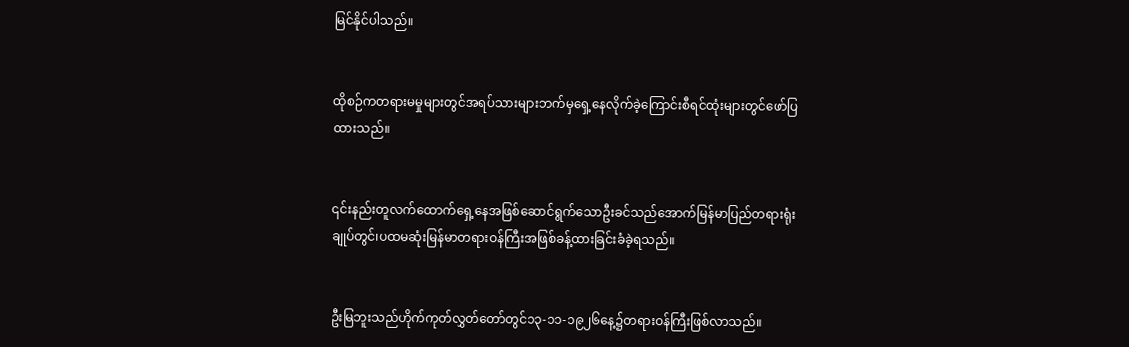မြင်နိုင်ပါသည်။


ထိုစဉ်ကတရားမမှုများတွင်အရပ်သားများဘက်မှရှေ့နေလိုက်ခဲ့ကြောင်းစီရင်ထုံးများတွင်ဖော်ပြထားသည်။


၎င်းနည်းတူလက်ထောက်ရှေ့နေအဖြစ်ဆောင်ရွက်သောဦးခင်သည်အောက်မြန်မာပြည်တရားရုံးချုပ်တွင်၊ပထမဆုံးမြန်မာတရားဝန်ကြီးအဖြစ်ခန့်ထားခြင်းခံခဲ့ရသည်။


ဦးမြဘူးသည်ဟိုက်ကုတ်လွှတ်တော်တွင်၁၃-၁၁-၁၉၂၆နေ့၌တရားဝန်ကြီးဖြစ်လာသည်။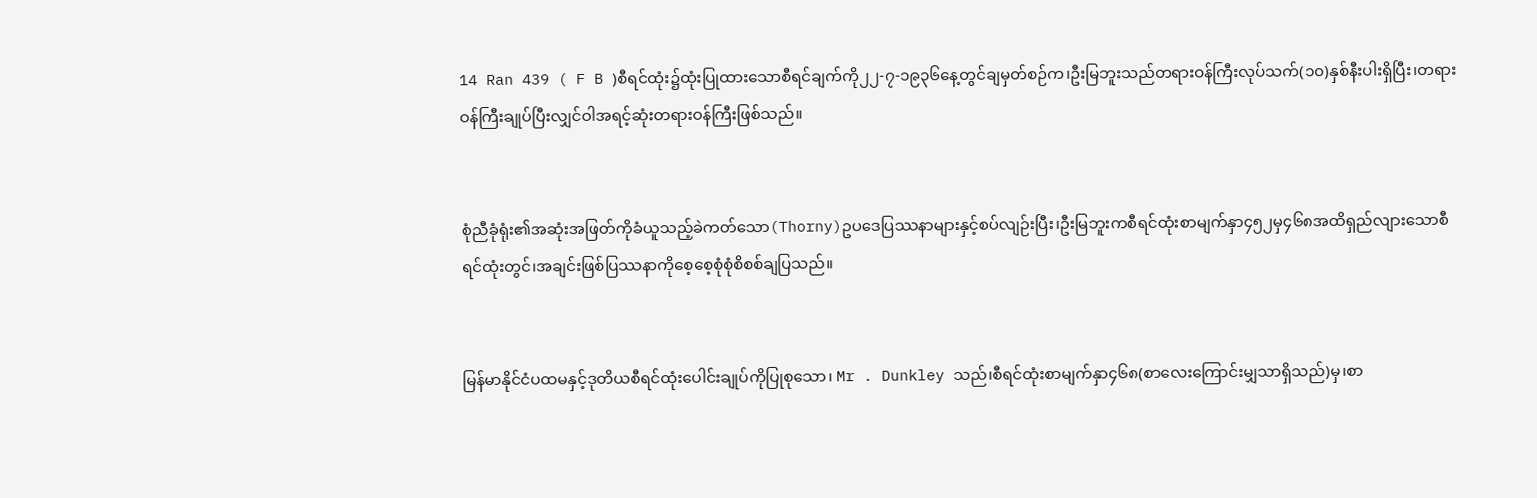14 Ran 439 ( F B )စီရင်ထုံး၌ထုံးပြုထားသောစီရင်ချက်ကို၂၂-၇-၁၉၃၆နေ့တွင်ချမှတ်စဉ်က၊ဦးမြဘူးသည်တရားဝန်ကြီးလုပ်သက်(၁၀)နှစ်နီးပါးရှိပြီး၊တရားဝန်ကြီးချုပ်ပြီးလျှင်ဝါအရင့်ဆုံးတရားဝန်ကြီးဖြစ်သည်။


စုံညီခုံရုံး၏အဆုံးအဖြတ်ကိုခံယူသည့်ခဲကတ်သော(Thorny)ဥပဒေပြဿနာများနှင့်စပ်လျဉ်းပြီး၊ဦးမြဘူးကစီရင်ထုံးစာမျက်နှာ၄၅၂မှ၄၆၈အထိရှည်လျားသောစီရင်ထုံးတွင်၊အချင်းဖြစ်ပြဿနာကိုစေ့စေ့စုံစုံစိစစ်ချပြသည်။


မြန်မာနိုင်ငံပထမနှင့်ဒုတိယစီရင်ထုံးပေါင်းချုပ်ကိုပြုစုသော၊ Mr . Dunkley သည်၊စီရင်ထုံးစာမျက်နှာ၄၆၈(စာလေးကြောင်းမျှသာရှိသည်)မှ၊စာ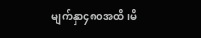မျက်နှာ၄၈၀အထိ၊မိ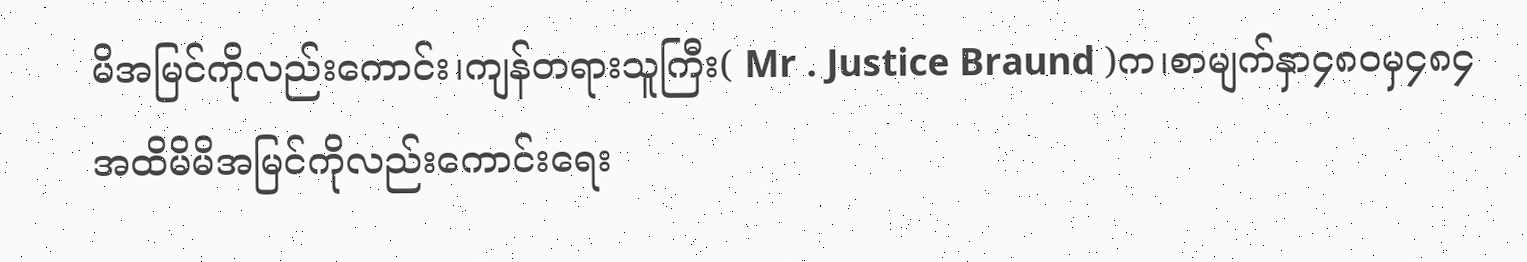မိအမြင်ကိုလည်းကောင်း၊ကျန်တရားသူကြီး( Mr . Justice Braund )က၊စာမျက်နှာ၄၈၀မှ၄၈၄အထိမိမိအမြင်ကိုလည်းကောင်းရေး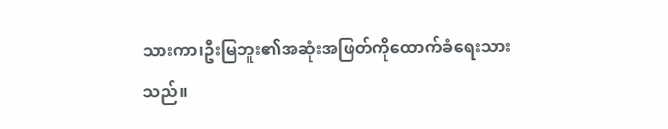သားကာ၊ဦးမြဘူး၏အဆုံးအဖြတ်ကိုထောက်ခံရေးသားသည်။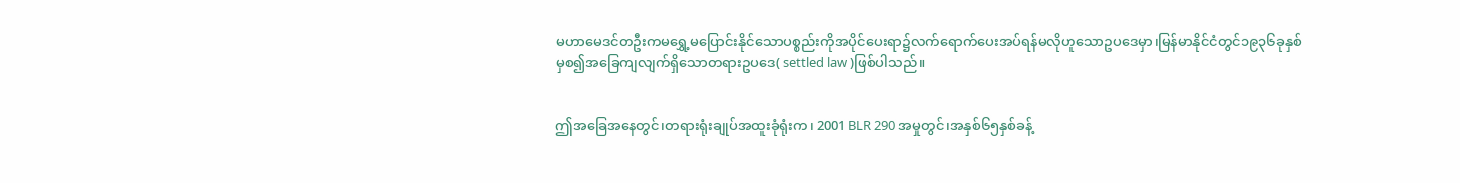မဟာမေဒင်တဦးကမရွှေ့မပြောင်းနိုင်သောပစ္စည်းကိုအပိုင်ပေးရာ၌လက်ရောက်ပေးအပ်ရန်မလိုဟူသောဥပဒေမှာ၊မြန်မာနိုင်ငံတွင်၁၉၃၆ခုနှစ်မှစ၍အခြေကျလျက်ရှိသောတရားဥပဒေ( settled law )ဖြစ်ပါသည်။


ဤအခြေအနေတွင်၊တရားရုံးချုပ်အထူးခုံရုံးက၊ 2001 BLR 290 အမှုတွင်၊အနှစ်၆၅နှစ်ခန့်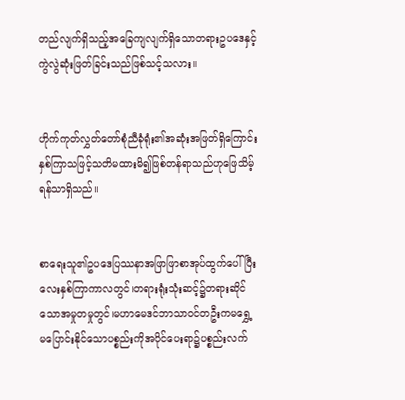တည်လျက်ရှိသည့်အခြေကျလျက်ရှိသောတရားဥပဒေနှင့်ကွဲလွဲဆုံးဖြတ်ခြင်းသည်ဖြစ်သင့်သလား။


ဟိုက်ကုတ်လွှတ်တော်စုံညီခုံရုံး၏အဆုံးအဖြတ်ရှိကြောင်းနှစ်ကြာသဖြင့်သတိမထားမိ၍ဖြစ်တန်ရာသည်ဟုဖြေသိမ့်ရန်သာရှိသည်။


စာရေးသူ၏ဥပဒေပြဿနာအဖြာဖြာစာအုပ်ထွက်ပေါ်ပြီးလေးနှစ်ကြာကာလတွင်၊တရားရုံးသုံးဆင့်၌တရားဆိုင်သောအမှုတမှုတွင်၊မဟာမေဒင်ဘာသာဝင်တဦးကမရွှေ့မပြောင်းနိုင်သောပစ္စည်းကိုအပိုင်ပေးရာ၌ပစ္စည်းလက်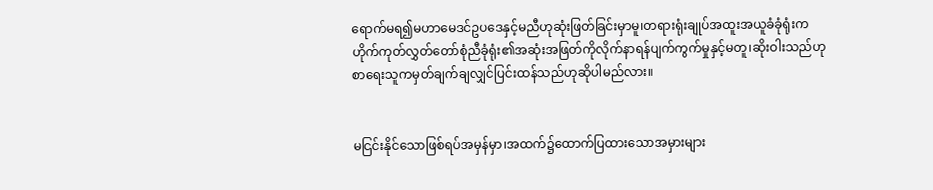ရောက်မရ၍မဟာမေဒင်ဥပဒေနှင့်မညီဟုဆုံးဖြတ်ခြင်းမှာမူ၊တရားရုံးချုပ်အထူးအယူခံခုံရုံးကဟိုက်ကုတ်လွှတ်တော်စုံညီခုံရုံး၏အဆုံးအဖြတ်ကိုလိုက်နာရန်ပျက်ကွက်မှုနှင့်မတူ၊ဆိုးဝါးသည်ဟုစာရေးသူကမှတ်ချက်ချလျှင်ပြင်းထန်သည်ဟုဆိုပါမည်လား။


မငြင်းနိုင်သောဖြစ်ရပ်အမှန်မှာ၊အထက်၌ထောက်ပြထားသောအမှားများ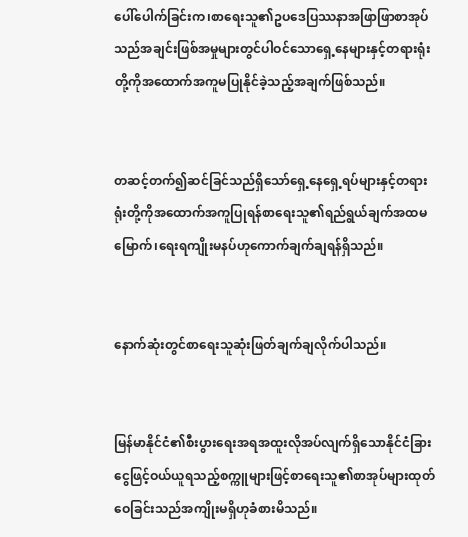ပေါ်ပေါက်ခြင်းက၊စာရေးသူ၏ဥပဒေပြဿနာအဖြာဖြာစာအုပ်သည်အချင်းဖြစ်အမှုများတွင်ပါဝင်သောရှေ့နေများနှင့်တရားရုံးတို့ကိုအထောက်အကူမပြုနိုင်ခဲ့သည့်အချက်ဖြစ်သည်။


တဆင့်တက်၍ဆင်ခြင်သည်ရှိသော်ရှေ့နေရှေ့ရပ်များနှင့်တရားရုံးတို့ကိုအထောက်အကူပြုရန်စာရေးသူ၏ရည်ရွယ်ချက်အထမမြောက်၊ရေးရကျိုးမနပ်ဟုကောက်ချက်ချရန်ရှိသည်။


နောက်ဆုံးတွင်စာရေးသူဆုံးဖြတ်ချက်ချလိုက်ပါသည်။


မြန်မာနိုင်ငံ၏စီးပွားရေးအရအထူးလိုအပ်လျက်ရှိသောနိုင်ငံခြားငွေဖြင့်ဝယ်ယူရသည့်စက္ကူများဖြင့်စာရေးသူ၏စာအုပ်များထုတ်ဝေခြင်းသည်အကျိုးမရှိဟုခံစားမိသည်။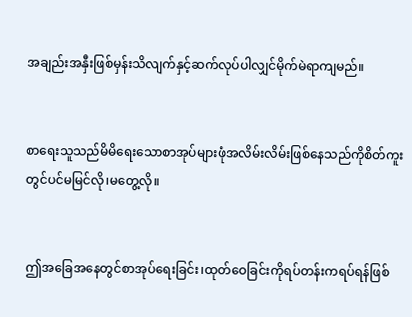အချည်းအနှီးဖြစ်မှန်းသိလျက်နှင့်ဆက်လုပ်ပါလျှင်မိုက်မဲရာကျမည်။


စာရေးသူသည်မိမိရေးသောစာအုပ်များဖုံအလိမ်းလိမ်းဖြစ်နေသည်ကိုစိတ်ကူးတွင်ပင်မမြင်လို၊မတွေ့လို။


ဤအခြေအနေတွင်စာအုပ်ရေးခြင်း၊ထုတ်ဝေခြင်းကိုရပ်တန်းကရပ်ရန်ဖြစ်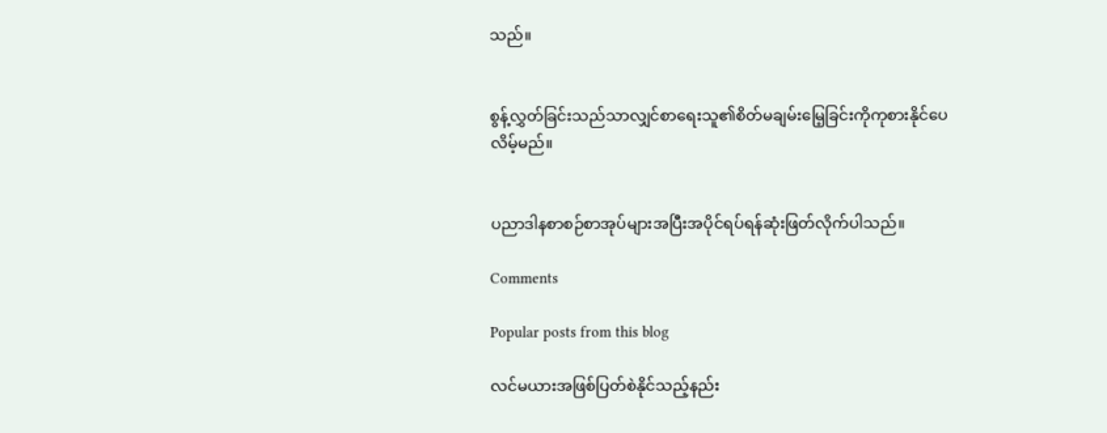သည်။


စွန့်လွှတ်ခြင်းသည်သာလျှင်စာရေးသူ၏စိတ်မချမ်းမြေ့ခြင်းကိုကုစားနိုင်ပေလိမ့်မည်။


ပညာဒါနစာစဉ်စာအုပ်များအပြီးအပိုင်ရပ်ရန်ဆုံးဖြတ်လိုက်ပါသည်။

Comments

Popular posts from this blog

လင်မယားအဖြစ်ပြတ်စဲနိုင်သည့်နည်း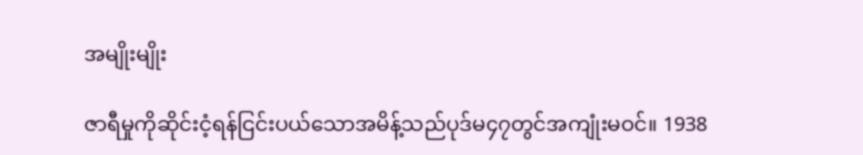အမျိုးမျိုး

ဇာရီမှုကိုဆိုင်းငံ့ရန်ငြင်းပယ်သောအမိန့်သည်ပုဒ်မ၄၇တွင်အကျုံးမဝင်။ 1938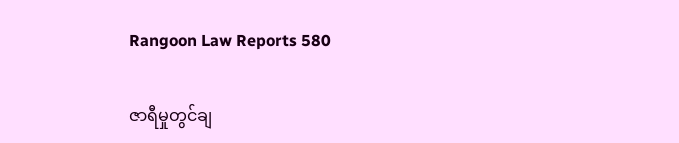Rangoon Law Reports 580

ဇာရီမှုတွင်ချ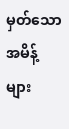မှတ်သောအမိန့်များ